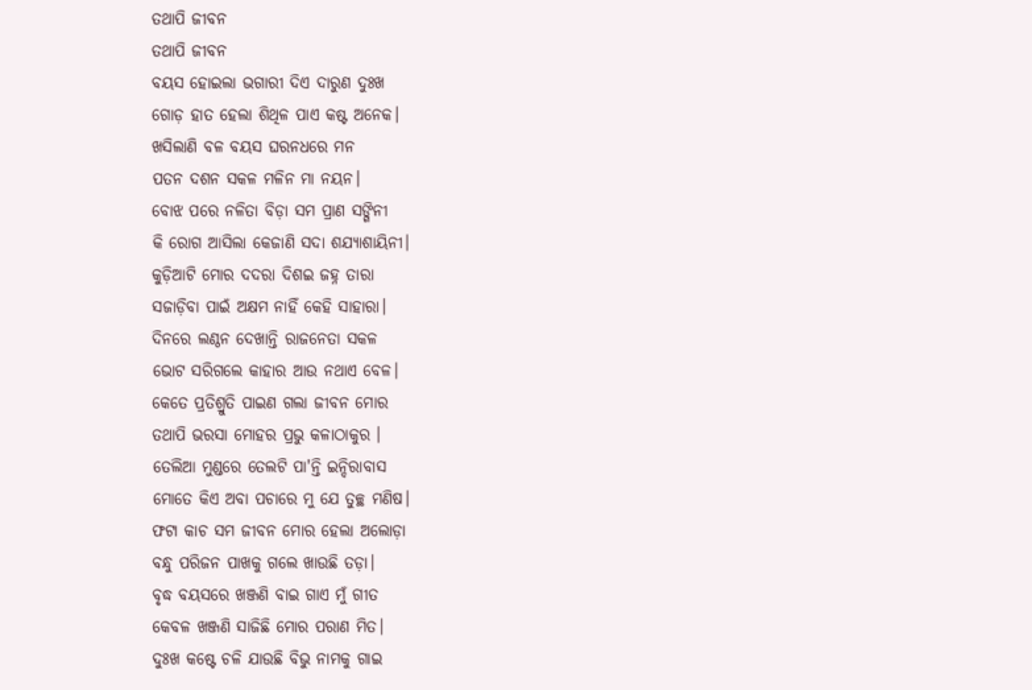ତଥାପି ଜୀବନ
ତଥାପି ଜୀବନ
ବୟସ ହୋଇଲା ଭଗାରୀ ଦିଏ ଦାରୁଣ ଦୁଃଖ
ଗୋଡ଼ ହାତ ହେଲା ଶିଥିଳ ପାଏ କଷ୍ଟ ଅନେକ।
ଖସିଲାଣି ବଳ ବୟସ ଘରନଧରେ ମନ
ପତନ ଦଶନ ସକଳ ମଳିନ ମା ନୟନ।
ବୋଝ ପରେ ନଳିତା ବିଡ଼ା ସମ ପ୍ରାଣ ସଙ୍ଗିନୀ
କି ରୋଗ ଆସିଲା କେଜାଣି ସଦା ଶଯ୍ୟାଶାୟିନୀ।
କୁଡ଼ିଆଟି ମୋର ଦଦରା ଦିଶଇ ଜହ୍ନ ତାରା
ସଜାଡ଼ିବା ପାଇଁ ଅକ୍ଷମ ନାହିଁ କେହି ସାହାରା।
ଦିନରେ ଲଣ୍ଠନ ଦେଖାନ୍ତି ରାଜନେତା ସକଳ
ଭୋଟ ସରିଗଲେ କାହାର ଆଉ ନଥାଏ ବେଳ।
କେତେ ପ୍ରତିଶ୍ରୁତି ପାଇଣ ଗଲା ଜୀବନ ମୋର
ତଥାପି ଭରସା ମୋହର ପ୍ରଭୁ କଳାଠାକୁର ।
ତେଲିଆ ମୁଣ୍ଡରେ ତେଲଟି ପା'ନ୍ତି ଇନ୍ଦିରାବାସ
ମୋତେ କିଏ ଅବା ପଚାରେ ମୁ ଯେ ତୁଚ୍ଛ ମଣିଷ।
ଫଟା କାଚ ସମ ଜୀବନ ମୋର ହେଲା ଅଲୋଡ଼ା
ବନ୍ଧୁ ପରିଜନ ପାଖକୁ ଗଲେ ଖାଉଛି ତଡ଼ା।
ବୃଦ୍ଧ ବୟସରେ ଖଞ୍ଜଣି ବାଇ ଗାଏ ମୁଁ ଗୀତ
କେବଳ ଖଞ୍ଜଣି ସାଜିଛି ମୋର ପରାଣ ମିତ।
ଦୁଃଖ କଷ୍ଟେ ଚଳି ଯାଉଛି ବିଭୁ ନାମକୁ ଗାଇ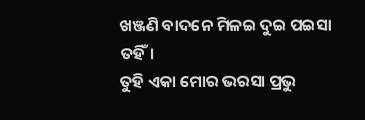ଖଞ୍ଜଣି ବାଦନେ ମିଳଇ ଦୁଇ ପଇସା ତହିଁ।
ତୁହି ଏକା ମୋର ଭରସା ପ୍ରଭୁ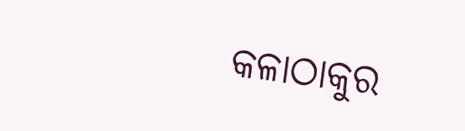କଳାଠାକୁର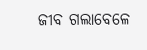ଜୀବ ଗଲାବେଳେ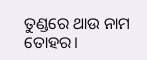ତୁଣ୍ଡରେ ଥାଉ ନାମ ତୋହର।